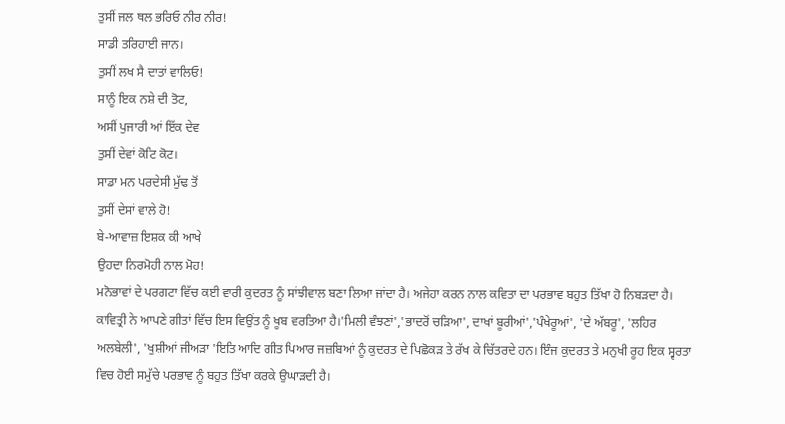ਤੁਸੀਂ ਜਲ ਥਲ ਭਰਿਓ ਨੀਰ ਨੀਰ!
ਸਾਡੀ ਤਰਿਹਾਈ ਜਾਨ।
ਤੁਸੀਂ ਲਖ ਸੈ ਦਾਤਾਂ ਵਾਲਿਓ!
ਸਾਨੂੰ ਇਕ ਨਸ਼ੇ ਦੀ ਤੋਟ,
ਅਸੀਂ ਪੁਜਾਰੀ ਆਂ ਇੱਕ ਦੇਵ
ਤੁਸੀਂ ਦੇਵਾਂ ਕੋਟਿ ਕੋਟ।
ਸਾਡਾ ਮਨ ਪਰਦੇਸੀ ਮੁੱਢ ਤੋਂ
ਤੁਸੀਂ ਦੇਸਾਂ ਵਾਲੇ ਹੋ!
ਬੇ-ਆਵਾਜ਼ ਇਸ਼ਕ ਕੀ ਆਖੇ
ਉਹਦਾ ਨਿਰਮੋਹੀ ਨਾਲ ਮੋਹ!
ਮਨੋਭਾਵਾਂ ਦੇ ਪਰਗਟਾ ਵਿੱਚ ਕਈ ਵਾਰੀ ਕੁਦਰਤ ਨੂੰ ਸਾਂਝੀਵਾਲ ਬਣਾ ਲਿਆ ਜਾਂਦਾ ਹੈ। ਅਜੇਹਾ ਕਰਨ ਨਾਲ ਕਵਿਤਾ ਦਾ ਪਰਭਾਵ ਬਹੁਤ ਤਿੱਖਾ ਹੋ ਨਿਬੜਦਾ ਹੈ। ਕਾਵਿਤ੍ਰੀ ਨੇ ਆਪਣੇ ਗੀਤਾਂ ਵਿੱਚ ਇਸ ਵਿਉਂਤ ਨੂੰ ਖੂਬ ਵਰਤਿਆ ਹੈ।'ਮਿਲੀ ਵੰਝਣਾਂ','ਭਾਦਰੋਂ ਚੜਿਆ', ਦਾਖਾਂ ਬੂਰੀਆਂ','ਪੰਖੇਰੂਆਂ', 'ਦੇ ਅੱਬਰੂ', 'ਲਹਿਰ ਅਲਬੇਲੀ', 'ਖੁਸ਼ੀਆਂ ਜੀਅੜਾ 'ਇਤਿ ਆਦਿ ਗੀਤ ਪਿਆਰ ਜਜ਼ਬਿਆਂ ਨੂੰ ਕੁਦਰਤ ਦੇ ਪਿਛੋਕੜ ਤੇ ਰੱਖ ਕੇ ਚਿੱਤਰਦੇ ਹਨ। ਇੰਜ ਕੁਦਰਤ ਤੇ ਮਨੁਖੀ ਰੂਹ ਇਕ ਸ੍ਵਰਤਾ ਵਿਚ ਹੋਈ ਸਮੁੱਚੇ ਪਰਭਾਵ ਨੂੰ ਬਹੁਤ ਤਿੱਖਾ ਕਰਕੇ ਉਘਾੜਦੀ ਹੈ।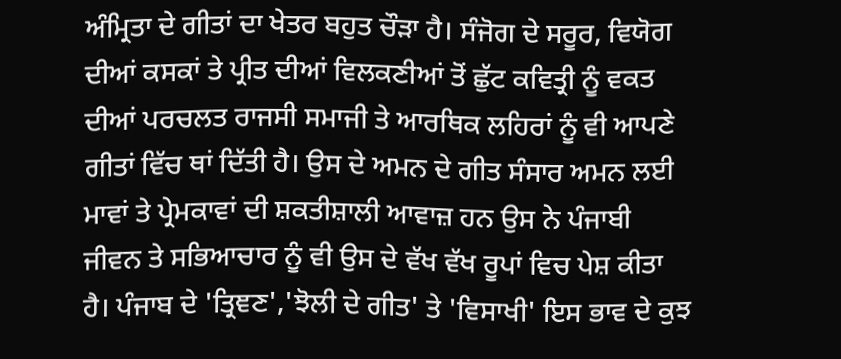ਅੰਮ੍ਰਿਤਾ ਦੇ ਗੀਤਾਂ ਦਾ ਖੇਤਰ ਬਹੁਤ ਚੌੜਾ ਹੈ। ਸੰਜੋਗ ਦੇ ਸਰੂਰ, ਵਿਯੋਗ ਦੀਆਂ ਕਸਕਾਂ ਤੇ ਪ੍ਰੀਤ ਦੀਆਂ ਵਿਲਕਣੀਆਂ ਤੋਂ ਛੁੱਟ ਕਵਿਤ੍ਰੀ ਨੂੰ ਵਕਤ ਦੀਆਂ ਪਰਚਲਤ ਰਾਜਸੀ ਸਮਾਜੀ ਤੇ ਆਰਥਿਕ ਲਹਿਰਾਂ ਨੂੰ ਵੀ ਆਪਣੇ ਗੀਤਾਂ ਵਿੱਚ ਥਾਂ ਦਿੱਤੀ ਹੈ। ਉਸ ਦੇ ਅਮਨ ਦੇ ਗੀਤ ਸੰਸਾਰ ਅਮਨ ਲਈ ਮਾਵਾਂ ਤੇ ਪ੍ਰੇਮਕਾਵਾਂ ਦੀ ਸ਼ਕਤੀਸ਼ਾਲੀ ਆਵਾਜ਼ ਹਨ ਉਸ ਨੇ ਪੰਜਾਬੀ ਜੀਵਨ ਤੇ ਸਭਿਆਚਾਰ ਨੂੰ ਵੀ ਉਸ ਦੇ ਵੱਖ ਵੱਖ ਰੂਪਾਂ ਵਿਚ ਪੇਸ਼ ਕੀਤਾ ਹੈ। ਪੰਜਾਬ ਦੇ 'ਤ੍ਰਿਞਣ','ਝੋਲੀ ਦੇ ਗੀਤ' ਤੇ 'ਵਿਸਾਖੀ' ਇਸ ਭਾਵ ਦੇ ਕੁਝ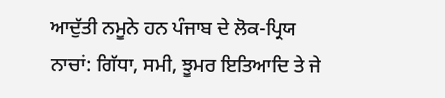ਆਦੁੱਤੀ ਨਮੂਨੇ ਹਨ ਪੰਜਾਬ ਦੇ ਲੋਕ-ਪ੍ਰਿਯ ਨਾਚਾਂ: ਗਿੱਧਾ, ਸਮੀ, ਝੂਮਰ ਇਤਿਆਦਿ ਤੇ ਜੇ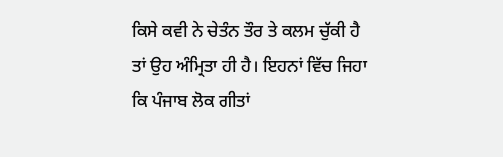ਕਿਸੇ ਕਵੀ ਨੇ ਚੇਤੰਨ ਤੌਰ ਤੇ ਕਲਮ ਚੁੱਕੀ ਹੈ ਤਾਂ ਉਹ ਅੰਮ੍ਰਿਤਾ ਹੀ ਹੈ। ਇਹਨਾਂ ਵਿੱਚ ਜਿਹਾ ਕਿ ਪੰਜਾਬ ਲੋਕ ਗੀਤਾਂ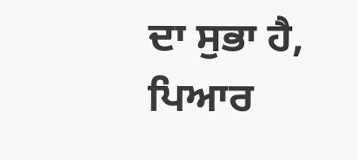ਦਾ ਸੁਭਾ ਹੈ, ਪਿਆਰ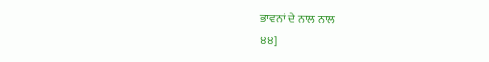ਭਾਵਨਾਂ ਦੇ ਨਾਲ ਨਾਲ
੪੪]